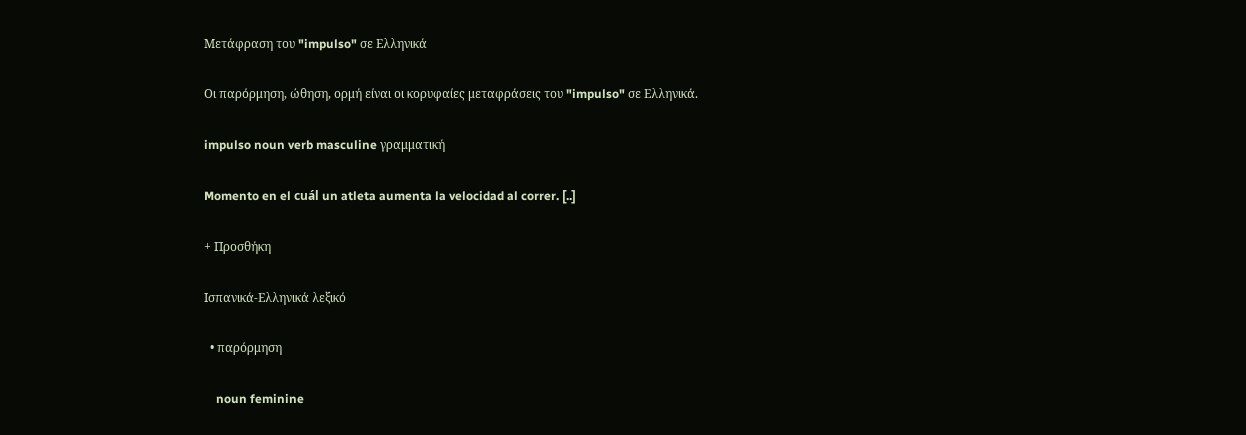Μετάφραση του "impulso" σε Ελληνικά

Οι παρόρμηση, ώθηση, ορμή είναι οι κορυφαίες μεταφράσεις του "impulso" σε Ελληνικά.

impulso noun verb masculine γραμματική

Momento en el cuál un atleta aumenta la velocidad al correr. [..]

+ Προσθήκη

Ισπανικά-Ελληνικά λεξικό

  • παρόρμηση

    noun feminine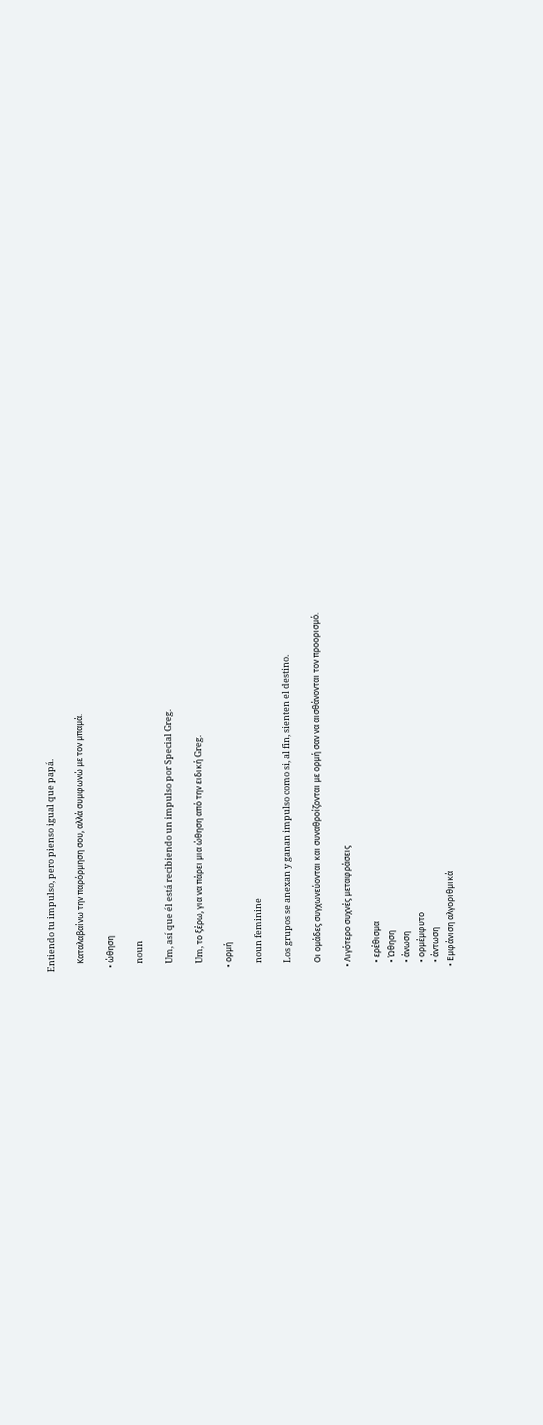Entiendo tu impulso, pero pienso igual que papá.

    Καταλαβαίνω την παρόρμηση σου, αλλά συμφωνώ με τον μπαμά.

  • ώθηση

    noun

    Um, así que él está recibiendo un impulso por Special Greg.

    Um, το ξέρω, για να πάρει μια ώθηση από την ειδική Greg.

  • ορμή

    noun feminine

    Los grupos se anexan y ganan impulso como si, al fin, sienten el destino.

    Οι ομάδες συγχωνεύονται και συναθροίζονται με ορμή σαν να αισθάνονται τον προορισμό.

  • Λιγότερο συχνές μεταφράσεις

    • ερέθισμα
    • Ώθηση
    • άνωση
    • ορμέμφυτο
    • άντωση
  • Εμφάνιση αλγοριθμικά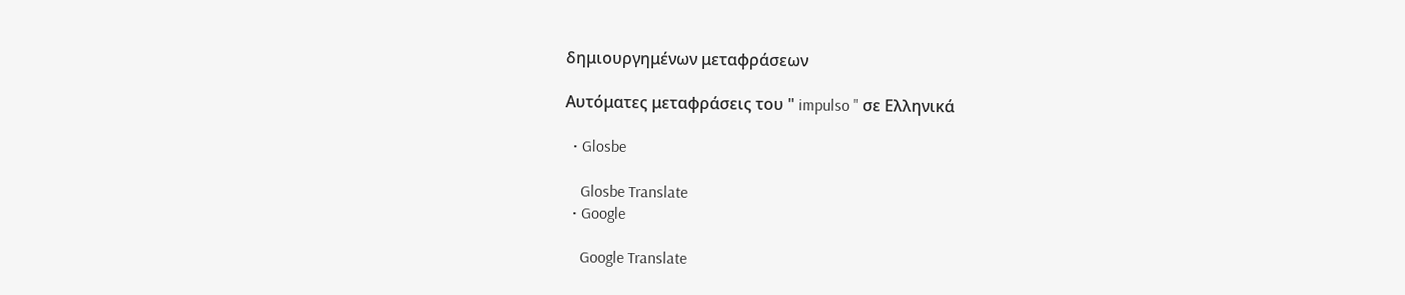δημιουργημένων μεταφράσεων

Αυτόματες μεταφράσεις του " impulso " σε Ελληνικά

  • Glosbe

    Glosbe Translate
  • Google

    Google Translate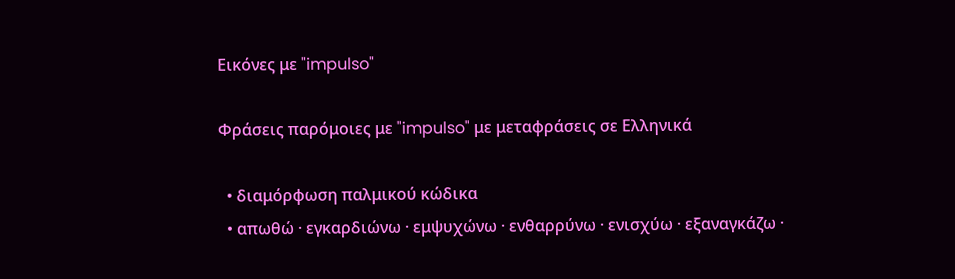Εικόνες με "impulso"

Φράσεις παρόμοιες με "impulso" με μεταφράσεις σε Ελληνικά

  • διαμόρφωση παλμικού κώδικα
  • απωθώ · εγκαρδιώνω · εμψυχώνω · ενθαρρύνω · ενισχύω · εξαναγκάζω ·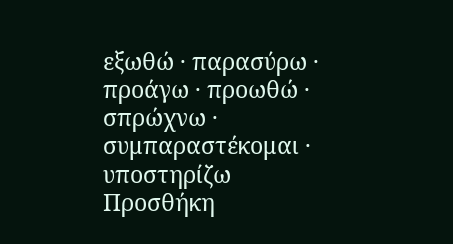εξωθώ · παρασύρω · προάγω · προωθώ · σπρώχνω · συμπαραστέκομαι · υποστηρίζω
Προσθήκη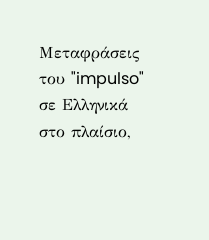Μεταφράσεις του "impulso" σε Ελληνικά στο πλαίσιο,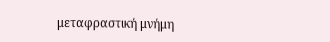μεταφραστική μνήμη